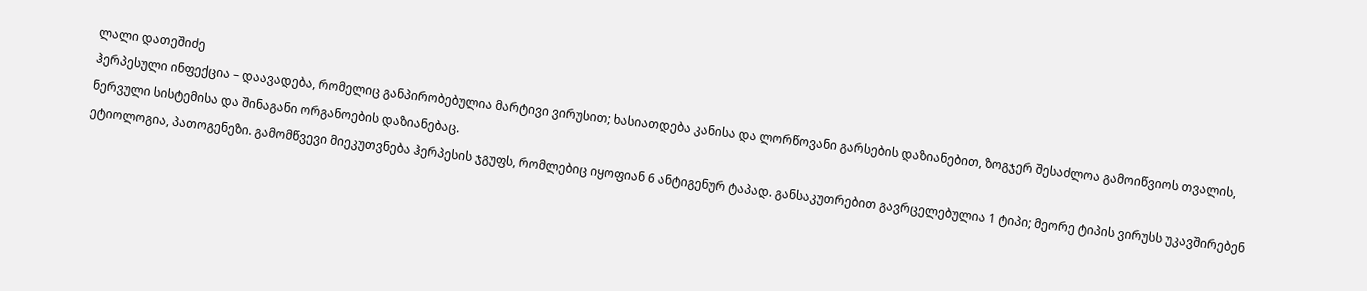ლალი დათეშიძე
ჰერპესული ინფექცია – დაავადება, რომელიც განპირობებულია მარტივი ვირუსით; ხასიათდება კანისა და ლორწოვანი გარსების დაზიანებით, ზოგჯერ შესაძლოა გამოიწვიოს თვალის, ნერვული სისტემისა და შინაგანი ორგანოების დაზიანებაც.
ეტიოლოგია, პათოგენეზი. გამომწვევი მიეკუთვნება ჰერპესის ჯგუფს, რომლებიც იყოფიან 6 ანტიგენურ ტაპად. განსაკუთრებით გავრცელებულია 1 ტიპი; მეორე ტიპის ვირუსს უკავშირებენ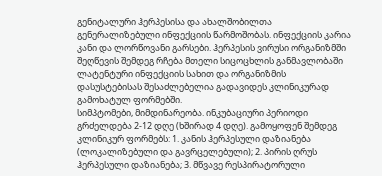გენიტალური ჰერპესისა და ახალშობილთა გენერალიზებული ინფექციის წარმოშობას. ინფექციის კარია კანი და ლორწოვანი გარსები. ჰერპესის ვირუსი ორგანიზმში შეღწევის შემდეგ რჩება მთელი სიცოცხლის განმავლობაში ლატენტური ინფექციის სახით და ორგანიზმის დასუსტებისას შესაძლებელია გადავიდეს კლინიკურად გამოხატულ ფორმებში.
სიმპტომები, მიმდინარეობა. ინკუბაციური პერიოდი გრძელდება 2-12 დღე (ხშირად 4 დღე). გამოყოფენ შემდეგ კლინიკურ ფორმებს: 1. კანის ჰერპესული დაზიანება (ლოკალიზებული და გავრცელებული); 2. პირის ღრუს ჰერპესული დაზიანება; 3. მწვავე რესპირატორული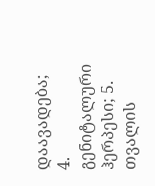დაავადება; 4. გენიტალური ჰერპესი; 5. თვალის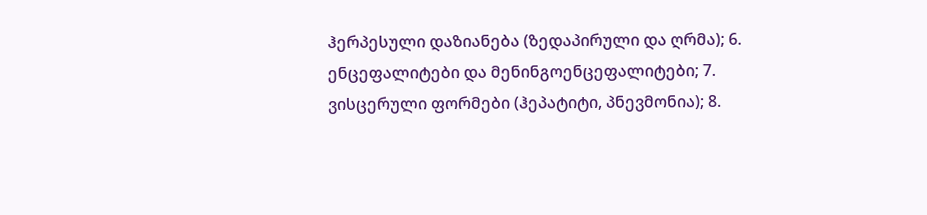ჰერპესული დაზიანება (ზედაპირული და ღრმა); 6. ენცეფალიტები და მენინგოენცეფალიტები; 7. ვისცერული ფორმები (ჰეპატიტი, პნევმონია); 8.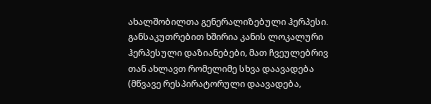ახალშობილთა გენერალიზებული ჰერპესი. განსაკუთრებით ხშირია კანის ლოკალური ჰერპესული დაზიანებები, მათ ჩვეულებრივ თან ახლავთ რომელიმე სხვა დაავადება (მწვავე რესპირატორული დაავადება,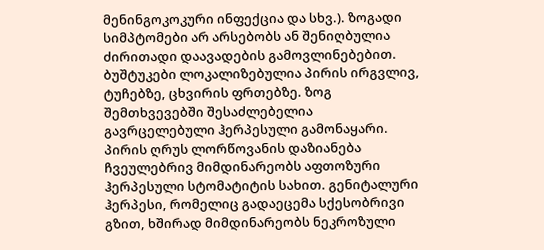მენინგოკოკური ინფექცია და სხვ.). ზოგადი სიმპტომები არ არსებობს ან შენიღბულია ძირითადი დაავადების გამოვლინებებით. ბუშტუკები ლოკალიზებულია პირის ირგვლივ, ტუჩებზე, ცხვირის ფრთებზე. ზოგ შემთხვევებში შესაძლებელია გავრცელებული ჰერპესული გამონაყარი. პირის ღრუს ლორწოვანის დაზიანება ჩვეულებრივ მიმდინარეობს აფთოზური ჰერპესული სტომატიტის სახით. გენიტალური ჰერპესი, რომელიც გადაეცემა სქესობრივი გზით, ხშირად მიმდინარეობს ნეკროზული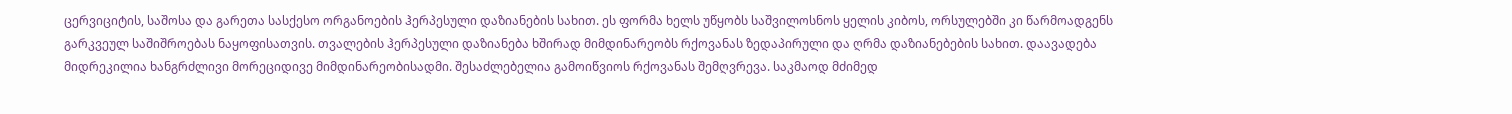ცერვიციტის, საშოსა და გარეთა სასქესო ორგანოების ჰერპესული დაზიანების სახით. ეს ფორმა ხელს უწყობს საშვილოსნოს ყელის კიბოს, ორსულებში კი წარმოადგენს გარკვეულ საშიშროებას ნაყოფისათვის. თვალების ჰერპესული დაზიანება ხშირად მიმდინარეობს რქოვანას ზედაპირული და ღრმა დაზიანებების სახით. დაავადება მიდრეკილია ხანგრძლივი მორეციდივე მიმდინარეობისადმი. შესაძლებელია გამოიწვიოს რქოვანას შემღვრევა. საკმაოდ მძიმედ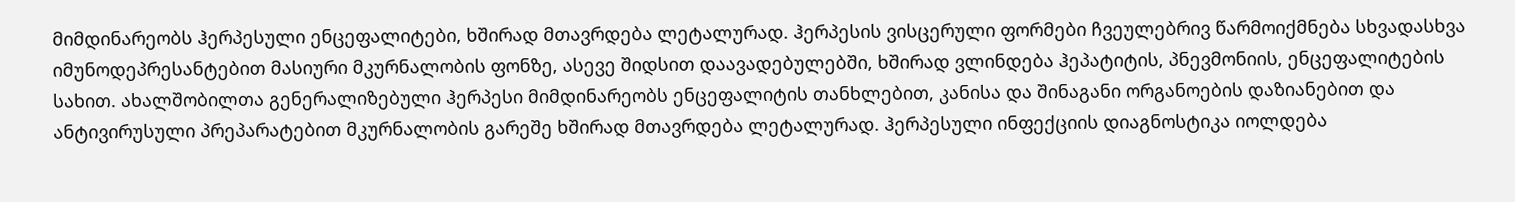მიმდინარეობს ჰერპესული ენცეფალიტები, ხშირად მთავრდება ლეტალურად. ჰერპესის ვისცერული ფორმები ჩვეულებრივ წარმოიქმნება სხვადასხვა იმუნოდეპრესანტებით მასიური მკურნალობის ფონზე, ასევე შიდსით დაავადებულებში, ხშირად ვლინდება ჰეპატიტის, პნევმონიის, ენცეფალიტების სახით. ახალშობილთა გენერალიზებული ჰერპესი მიმდინარეობს ენცეფალიტის თანხლებით, კანისა და შინაგანი ორგანოების დაზიანებით და ანტივირუსული პრეპარატებით მკურნალობის გარეშე ხშირად მთავრდება ლეტალურად. ჰერპესული ინფექციის დიაგნოსტიკა იოლდება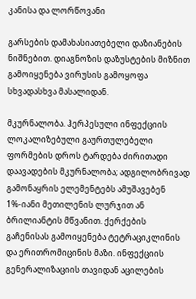კანისა და ლორწოვანი

გარსების დამახასიათებელი დაზიანების ნიშნებით. დიაგნოზის დაზუსტების მიზნით გამოიყენება ვირუსის გამოყოფა სხვადასხვა მასალიდან.

მკურნალობა. ჰერპესული ინფექციის ლოკალიზებული გაურთულებელი ფორმების დროს ტარდება ძირითადი დაავადების მკურნალობა; ადგილობრივად გამონაყრის ელემენტებს ამუშავებენ 1%-იანი მეთილენის ლურჯით ან ბრილიანტის მწვანით. ქერქების გაჩენისას გამოიყენება ტეტრაციკლინის და ერითრომიცინის მაზი. ინფექციის გენერალიზაციის თავიდან აცილების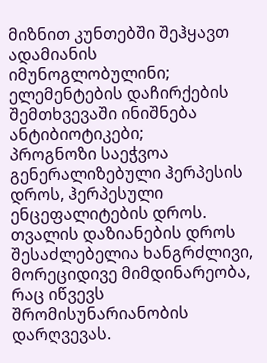მიზნით კუნთებში შეჰყავთ ადამიანის იმუნოგლობულინი; ელემენტების დაჩირქების შემთხვევაში ინიშნება ანტიბიოტიკები;
პროგნოზი საეჭვოა გენერალიზებული ჰერპესის დროს, ჰერპესული ენცეფალიტების დროს. თვალის დაზიანების დროს შესაძლებელია ხანგრძლივი, მორეციდივე მიმდინარეობა, რაც იწვევს შრომისუნარიანობის დარღვევას.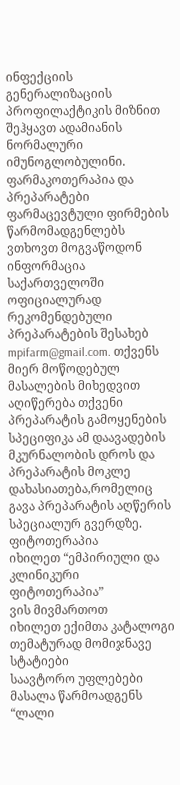ინფექციის გენერალიზაციის პროფილაქტიკის მიზნით შეჰყავთ ადამიანის ნორმალური იმუნოგლობულინი.
ფარმაკოთერაპია და პრეპარატები
ფარმაცევტული ფირმების წარმომადგენლებს ვთხოვთ მოგვაწოდონ ინფორმაცია საქართველოში ოფიციალურად რეკომენდებული პრეპარატების შესახებ mpifarm@gmail.com. თქვენს მიერ მოწოდებულ მასალების მიხედვით აღიწერება თქვენი პრეპარატის გამოყენების სპეციფიკა ამ დაავადების მკურნალობის დროს და პრეპარატის მოკლე დახასიათება,რომელიც გავა პრეპარატის აღწერის სპეციალურ გვერდზე.
ფიტოთერაპია
იხილეთ “ემპირიული და კლინიკური ფიტოთერაპია”
ვის მივმართოთ
იხილეთ ექიმთა კატალოგი
თემატურად მომიჯნავე სტატიები
საავტორო უფლებები
მასალა წარმოადგენს “ლალი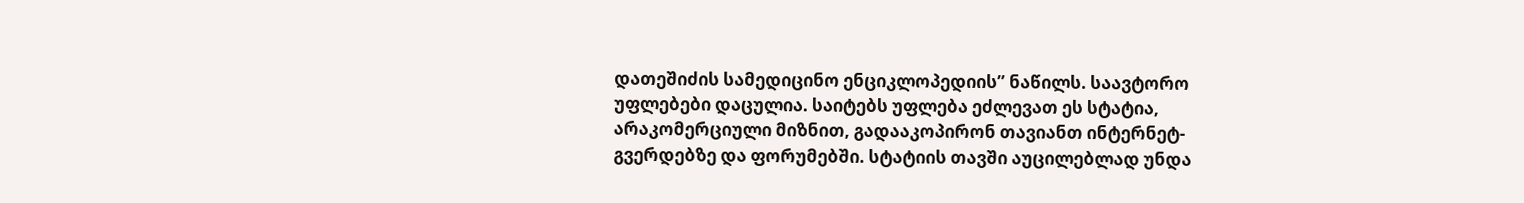დათეშიძის სამედიცინო ენციკლოპედიის” ნაწილს. საავტორო უფლებები დაცულია. საიტებს უფლება ეძლევათ ეს სტატია, არაკომერციული მიზნით, გადააკოპირონ თავიანთ ინტერნეტ-გვერდებზე და ფორუმებში. სტატიის თავში აუცილებლად უნდა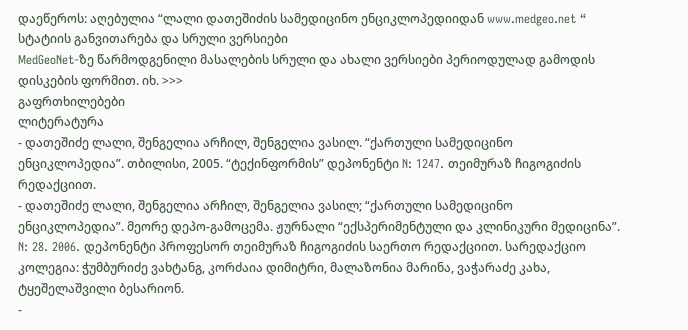დაეწეროს: აღებულია “ლალი დათეშიძის სამედიცინო ენციკლოპედიიდან www.medgeo.net “
სტატიის განვითარება და სრული ვერსიები
MedGeoNet-ზე წარმოდგენილი მასალების სრული და ახალი ვერსიები პერიოდულად გამოდის დისკების ფორმით. იხ. >>>
გაფრთხილებები
ლიტერატურა
- დათეშიძე ლალი, შენგელია არჩილ, შენგელია ვასილ. “ქართული სამედიცინო ენციკლოპედია”. თბილისი, 2005. “ტექინფორმის” დეპონენტი N: 1247. თეიმურაზ ჩიგოგიძის რედაქციით.
- დათეშიძე ლალი, შენგელია არჩილ, შენგელია ვასილ; “ქართული სამედიცინო ენციკლოპედია”. მეორე დეპო-გამოცემა. ჟურნალი “ექსპერიმენტული და კლინიკური მედიცინა”. N: 28. 2006. დეპონენტი პროფესორ თეიმურაზ ჩიგოგიძის საერთო რედაქციით. სარედაქციო კოლეგია: ჭუმბურიძე ვახტანგ, კორძაია დიმიტრი, მალაზონია მარინა, ვაჭარაძე კახა, ტყეშელაშვილი ბესარიონ.
-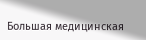Большая медицинская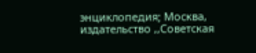энциклопедия; Москва, издательство ,,Советская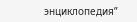энциклопедия”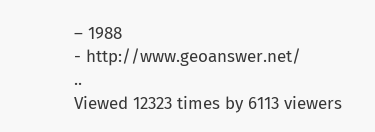– 1988
- http://www.geoanswer.net/
..
Viewed 12323 times by 6113 viewers